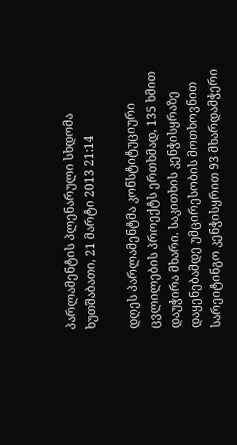პარლამენტის პლენარული სხდომა
ხუთშაბათი, 21 მარტი 2013 21:14

დღეს პარლამენტმა კონსტიტუციური ცვლილების პროექტს ერთხმად, 135 ხმით დაუჭირა მხარი. საკითხის კენჭისყრაზე დაყენებამდე უმცირესობის მოთხოვნით სარეიტინგო კენჭისყრით 93 მხარდამჭერი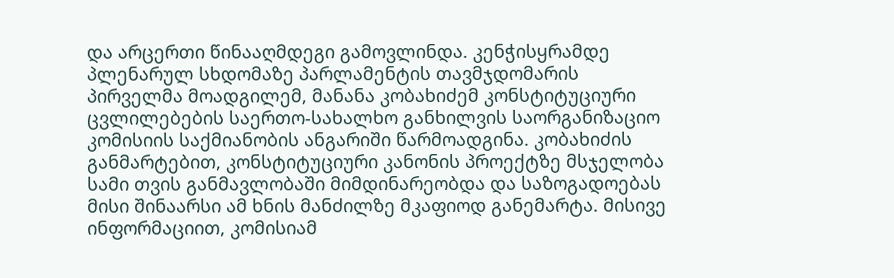და არცერთი წინააღმდეგი გამოვლინდა. კენჭისყრამდე პლენარულ სხდომაზე პარლამენტის თავმჯდომარის პირველმა მოადგილემ, მანანა კობახიძემ კონსტიტუციური ცვლილებების საერთო-სახალხო განხილვის საორგანიზაციო კომისიის საქმიანობის ანგარიში წარმოადგინა. კობახიძის განმარტებით, კონსტიტუციური კანონის პროექტზე მსჯელობა სამი თვის განმავლობაში მიმდინარეობდა და საზოგადოებას მისი შინაარსი ამ ხნის მანძილზე მკაფიოდ განემარტა. მისივე ინფორმაციით, კომისიამ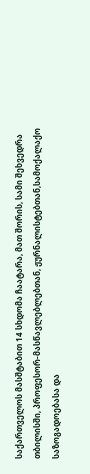საქართველოს მასშტაბით 14 სხდომა ჩაატარა, მათ შორის, სამი შეხვედრა თბილისში, პროფესორ-მასწავლებლებთან, ჟურნალისტებთან,სამოქალაქო საზოგადოებასა და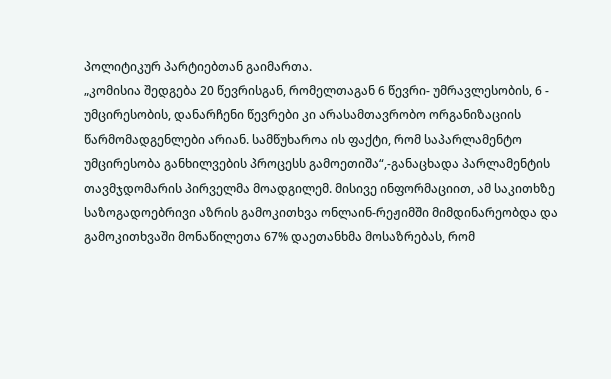პოლიტიკურ პარტიებთან გაიმართა.
„კომისია შედგება 20 წევრისგან, რომელთაგან 6 წევრი- უმრავლესობის, 6 - უმცირესობის, დანარჩენი წევრები კი არასამთავრობო ორგანიზაციის წარმომადგენლები არიან. სამწუხაროა ის ფაქტი, რომ საპარლამენტო უმცირესობა განხილვების პროცესს გამოეთიშა“,-განაცხადა პარლამენტის თავმჯდომარის პირველმა მოადგილემ. მისივე ინფორმაციით, ამ საკითხზე საზოგადოებრივი აზრის გამოკითხვა ონლაინ-რეჟიმში მიმდინარეობდა და გამოკითხვაში მონაწილეთა 67% დაეთანხმა მოსაზრებას, რომ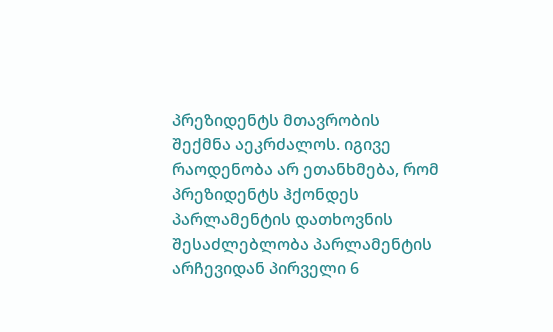პრეზიდენტს მთავრობის შექმნა აეკრძალოს. იგივე რაოდენობა არ ეთანხმება, რომ პრეზიდენტს ჰქონდეს პარლამენტის დათხოვნის შესაძლებლობა პარლამენტის არჩევიდან პირველი 6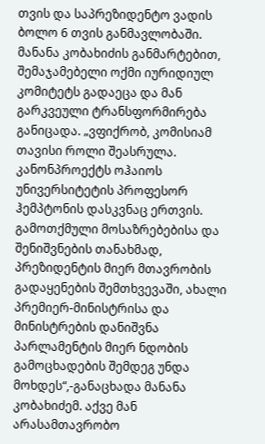თვის და საპრეზიდენტო ვადის ბოლო 6 თვის განმავლობაში. მანანა კობახიძის განმარტებით, შემაჯამებელი ოქმი იურიდიულ კომიტეტს გადაეცა და მან გარკვეული ტრანსფორმირება განიცადა. „ვფიქრობ, კომისიამ თავისი როლი შეასრულა. კანონპროექტს ოჰაიოს უნივერსიტეტის პროფესორ ჰემპტონის დასკვნაც ერთვის. გამოთქმული მოსაზრებებისა და შენიშვნების თანახმად, პრეზიდენტის მიერ მთავრობის გადაყენების შემთხვევაში, ახალი პრემიერ-მინისტრისა და მინისტრების დანიშვნა პარლამენტის მიერ ნდობის გამოცხადების შემდეგ უნდა მოხდეს“,-განაცხადა მანანა კობახიძემ. აქვე მან არასამთავრობო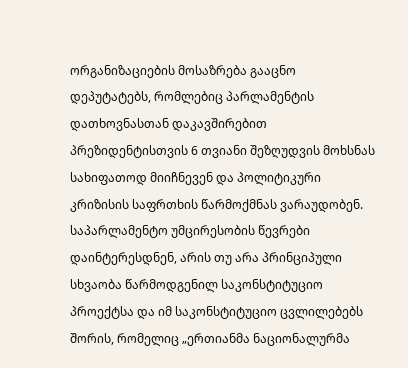ორგანიზაციების მოსაზრება გააცნო დეპუტატებს, რომლებიც პარლამენტის დათხოვნასთან დაკავშირებით პრეზიდენტისთვის 6 თვიანი შეზღუდვის მოხსნას სახიფათოდ მიიჩნევენ და პოლიტიკური კრიზისის საფრთხის წარმოქმნას ვარაუდობენ.
საპარლამენტო უმცირესობის წევრები დაინტერესდნენ, არის თუ არა პრინციპული სხვაობა წარმოდგენილ საკონსტიტუციო პროექტსა და იმ საკონსტიტუციო ცვლილებებს შორის, რომელიც „ერთიანმა ნაციონალურმა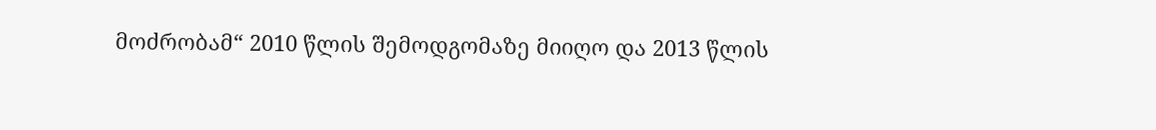მოძრობამ“ 2010 წლის შემოდგომაზე მიიღო და 2013 წლის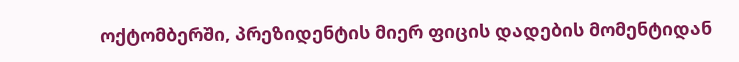ოქტომბერში, პრეზიდენტის მიერ ფიცის დადების მომენტიდან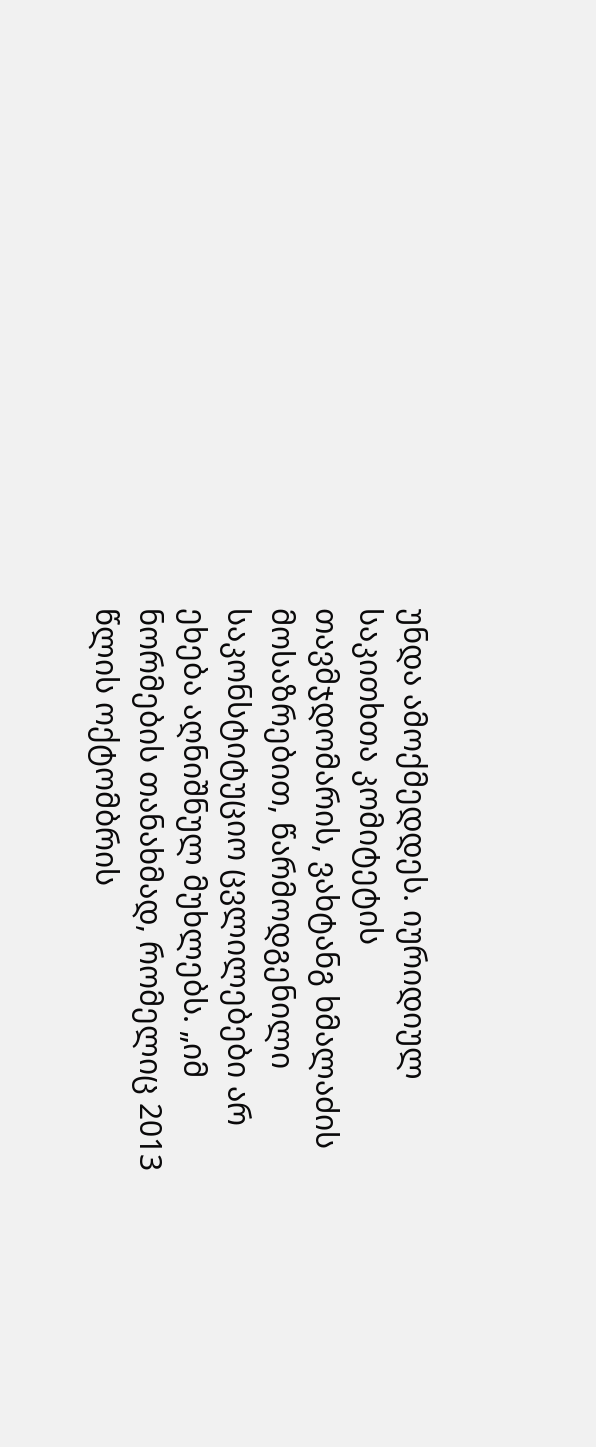უნდა ამოქმედდეს. იურიდიულ საკითხთა კომიტეტის თავმჯდომარის, ვახტანგ ხმალაძის მოსაზრებით, წარმოდგენილი საკონსტიტუციო ცვლილებები არ ეხება აღნიშნულ მუხლებს. „იმ ნორმების თანახმად, რომელიც 2013 წლის ოქტომბრის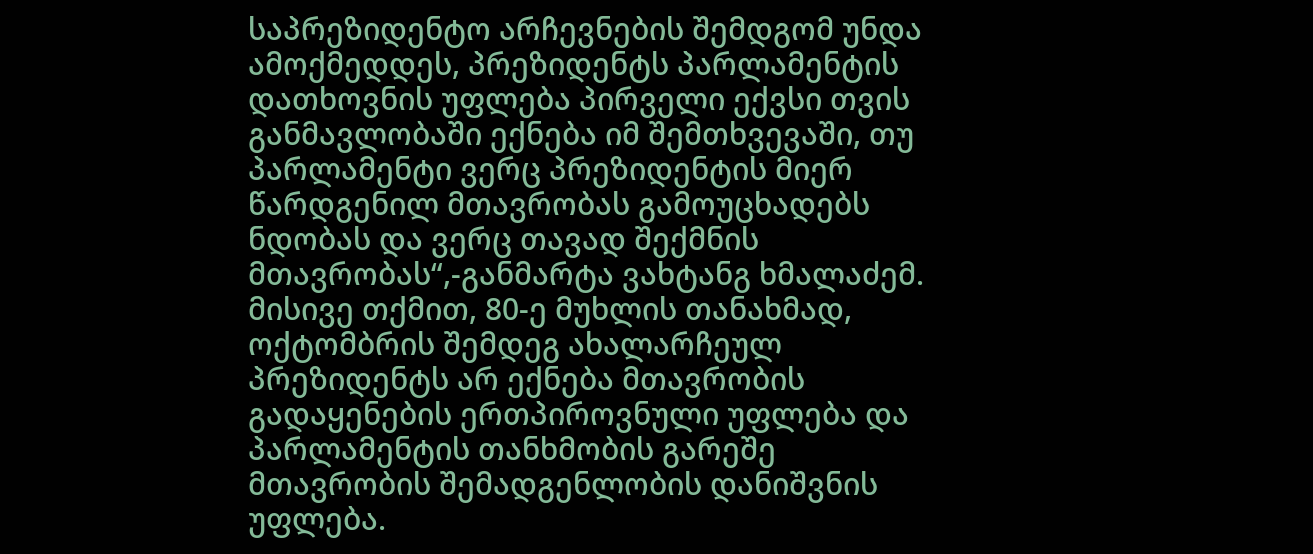საპრეზიდენტო არჩევნების შემდგომ უნდა ამოქმედდეს, პრეზიდენტს პარლამენტის დათხოვნის უფლება პირველი ექვსი თვის განმავლობაში ექნება იმ შემთხვევაში, თუ პარლამენტი ვერც პრეზიდენტის მიერ წარდგენილ მთავრობას გამოუცხადებს ნდობას და ვერც თავად შექმნის მთავრობას“,-განმარტა ვახტანგ ხმალაძემ. მისივე თქმით, 80-ე მუხლის თანახმად, ოქტომბრის შემდეგ ახალარჩეულ პრეზიდენტს არ ექნება მთავრობის გადაყენების ერთპიროვნული უფლება და პარლამენტის თანხმობის გარეშე მთავრობის შემადგენლობის დანიშვნის უფლება.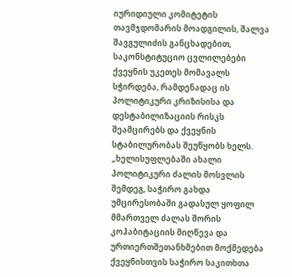იურიდიული კომიტეტის თავმჯდომარის მოადგილის, შალვა შავგულიძის განცხადებით, საკონსტიტუციო ცვლილებები ქვეყნის უკეთეს მომავალს სჭირდება, რამდენადაც ის პოლიტიკური კრიზისისა და დესტაბილიზაციის რისკს შეამცირებს და ქვეყნის სტაბილურობას შეუწყობს ხელს. „ხელისუფლებაში ახალი პოლიტიკური ძალის მოსვლის შემდეგ, საჭირო გახდა უმცირესობაში გადასულ ყოფილ მმართველ ძალას შორის კოჰაბიტაციის მიღწევა და ურთიერთშეთანხმებით მოქმედება ქვეყნისთვის საჭირო საკითხთა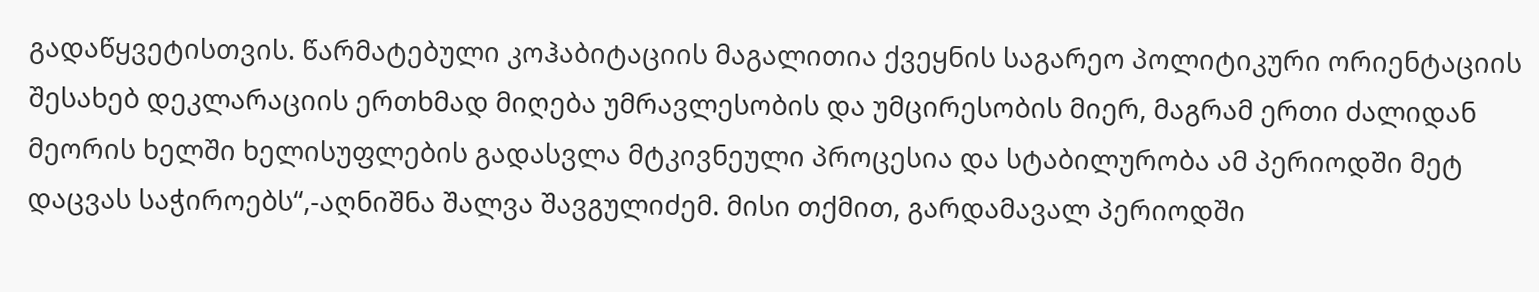გადაწყვეტისთვის. წარმატებული კოჰაბიტაციის მაგალითია ქვეყნის საგარეო პოლიტიკური ორიენტაციის შესახებ დეკლარაციის ერთხმად მიღება უმრავლესობის და უმცირესობის მიერ, მაგრამ ერთი ძალიდან მეორის ხელში ხელისუფლების გადასვლა მტკივნეული პროცესია და სტაბილურობა ამ პერიოდში მეტ დაცვას საჭიროებს“,-აღნიშნა შალვა შავგულიძემ. მისი თქმით, გარდამავალ პერიოდში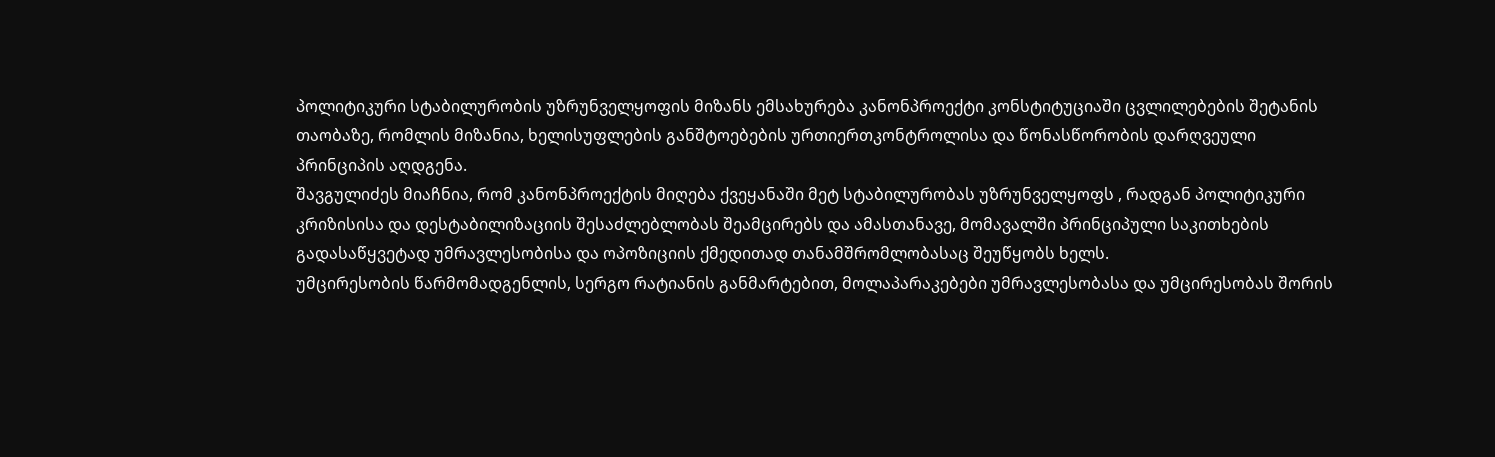პოლიტიკური სტაბილურობის უზრუნველყოფის მიზანს ემსახურება კანონპროექტი კონსტიტუციაში ცვლილებების შეტანის თაობაზე, რომლის მიზანია, ხელისუფლების განშტოებების ურთიერთკონტროლისა და წონასწორობის დარღვეული პრინციპის აღდგენა.
შავგულიძეს მიაჩნია, რომ კანონპროექტის მიღება ქვეყანაში მეტ სტაბილურობას უზრუნველყოფს , რადგან პოლიტიკური კრიზისისა და დესტაბილიზაციის შესაძლებლობას შეამცირებს და ამასთანავე, მომავალში პრინციპული საკითხების გადასაწყვეტად უმრავლესობისა და ოპოზიციის ქმედითად თანამშრომლობასაც შეუწყობს ხელს.
უმცირესობის წარმომადგენლის, სერგო რატიანის განმარტებით, მოლაპარაკებები უმრავლესობასა და უმცირესობას შორის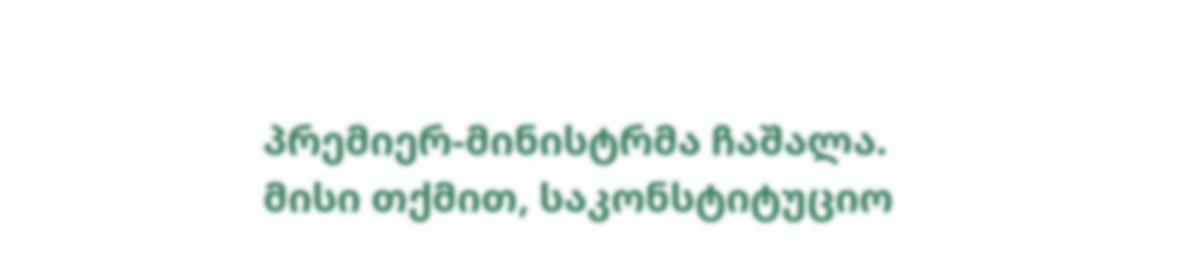პრემიერ-მინისტრმა ჩაშალა. მისი თქმით, საკონსტიტუციო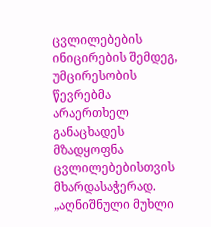ცვლილებების ინიცირების შემდეგ, უმცირესობის წევრებმა არაერთხელ განაცხადეს მზადყოფნა ცვლილებებისთვის მხარდასაჭერად. „აღნიშნული მუხლი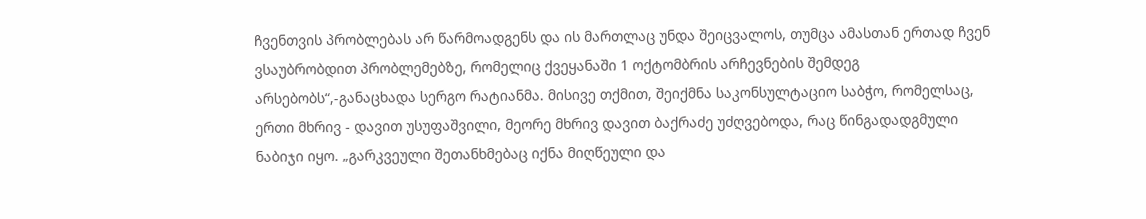ჩვენთვის პრობლებას არ წარმოადგენს და ის მართლაც უნდა შეიცვალოს, თუმცა ამასთან ერთად ჩვენ ვსაუბრობდით პრობლემებზე, რომელიც ქვეყანაში 1 ოქტომბრის არჩევნების შემდეგ არსებობს“,-განაცხადა სერგო რატიანმა. მისივე თქმით, შეიქმნა საკონსულტაციო საბჭო, რომელსაც, ერთი მხრივ - დავით უსუფაშვილი, მეორე მხრივ დავით ბაქრაძე უძღვებოდა, რაც წინგადადგმული ნაბიჯი იყო. „გარკვეული შეთანხმებაც იქნა მიღწეული და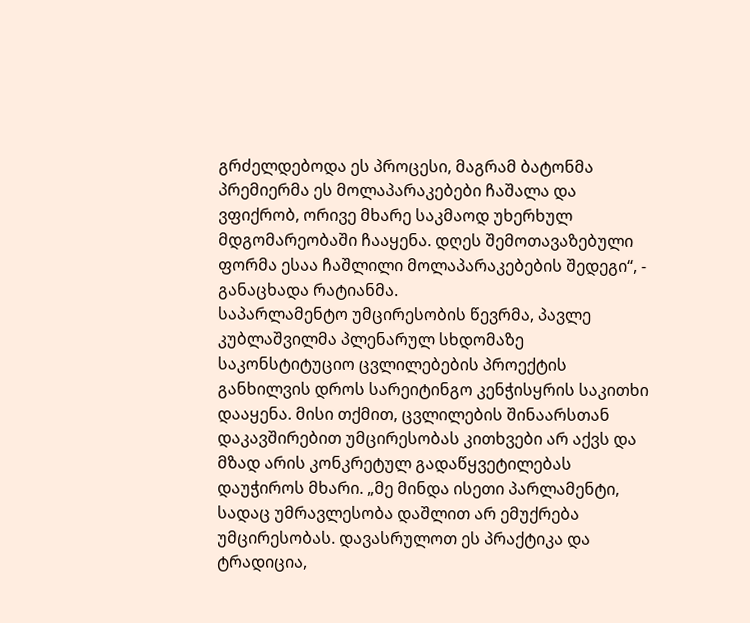გრძელდებოდა ეს პროცესი, მაგრამ ბატონმა პრემიერმა ეს მოლაპარაკებები ჩაშალა და ვფიქრობ, ორივე მხარე საკმაოდ უხერხულ მდგომარეობაში ჩააყენა. დღეს შემოთავაზებული ფორმა ესაა ჩაშლილი მოლაპარაკებების შედეგი“, - განაცხადა რატიანმა.
საპარლამენტო უმცირესობის წევრმა, პავლე კუბლაშვილმა პლენარულ სხდომაზე საკონსტიტუციო ცვლილებების პროექტის განხილვის დროს სარეიტინგო კენჭისყრის საკითხი დააყენა. მისი თქმით, ცვლილების შინაარსთან დაკავშირებით უმცირესობას კითხვები არ აქვს და მზად არის კონკრეტულ გადაწყვეტილებას დაუჭიროს მხარი. „მე მინდა ისეთი პარლამენტი, სადაც უმრავლესობა დაშლით არ ემუქრება უმცირესობას. დავასრულოთ ეს პრაქტიკა და ტრადიცია,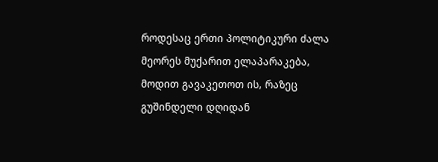როდესაც ერთი პოლიტიკური ძალა მეორეს მუქარით ელაპარაკება, მოდით გავაკეთოთ ის, რაზეც გუშინდელი დღიდან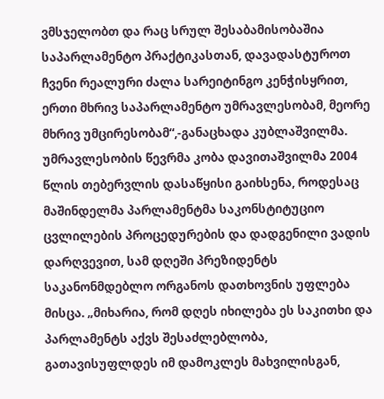ვმსჯელობთ და რაც სრულ შესაბამისობაშია საპარლამენტო პრაქტიკასთან, დავადასტუროთ ჩვენი რეალური ძალა სარეიტინგო კენჭისყრით, ერთი მხრივ საპარლამენტო უმრავლესობამ, მეორე მხრივ უმცირესობამ“,-განაცხადა კუბლაშვილმა.
უმრავლესობის წევრმა კობა დავითაშვილმა 2004 წლის თებერვლის დასაწყისი გაიხსენა, როდესაც მაშინდელმა პარლამენტმა საკონსტიტუციო ცვლილების პროცედურების და დადგენილი ვადის დარღვევით, სამ დღეში პრეზიდენტს საკანონმდებლო ორგანოს დათხოვნის უფლება მისცა. „მიხარია, რომ დღეს იხილება ეს საკითხი და პარლამენტს აქვს შესაძლებლობა, გათავისუფლდეს იმ დამოკლეს მახვილისგან,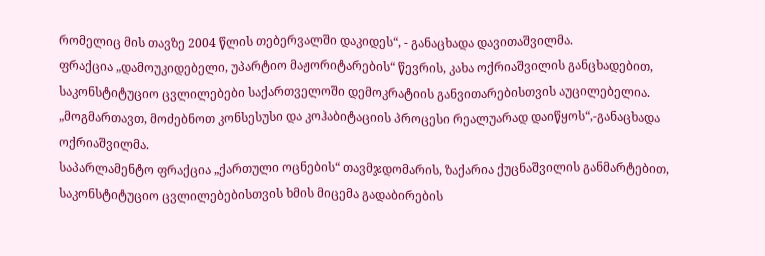რომელიც მის თავზე 2004 წლის თებერვალში დაკიდეს“, - განაცხადა დავითაშვილმა.
ფრაქცია „დამოუკიდებელი, უპარტიო მაჟორიტარების“ წევრის, კახა ოქრიაშვილის განცხადებით, საკონსტიტუციო ცვლილებები საქართველოში დემოკრატიის განვითარებისთვის აუცილებელია. „მოგმართავთ, მოძებნოთ კონსესუსი და კოჰაბიტაციის პროცესი რეალუარად დაიწყოს“,-განაცხადა ოქრიაშვილმა.
საპარლამენტო ფრაქცია „ქართული ოცნების“ თავმჯდომარის, ზაქარია ქუცნაშვილის განმარტებით, საკონსტიტუციო ცვლილებებისთვის ხმის მიცემა გადაბირების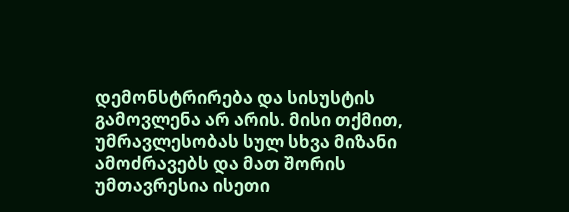დემონსტრირება და სისუსტის გამოვლენა არ არის. მისი თქმით, უმრავლესობას სულ სხვა მიზანი ამოძრავებს და მათ შორის უმთავრესია ისეთი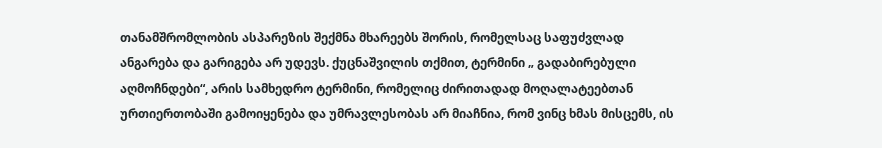თანამშრომლობის ასპარეზის შექმნა მხარეებს შორის, რომელსაც საფუძვლად ანგარება და გარიგება არ უდევს. ქუცნაშვილის თქმით, ტერმინი „ გადაბირებული აღმოჩნდები“, არის სამხედრო ტერმინი, რომელიც ძირითადად მოღალატეებთან ურთიერთობაში გამოიყენება და უმრავლესობას არ მიაჩნია, რომ ვინც ხმას მისცემს, ის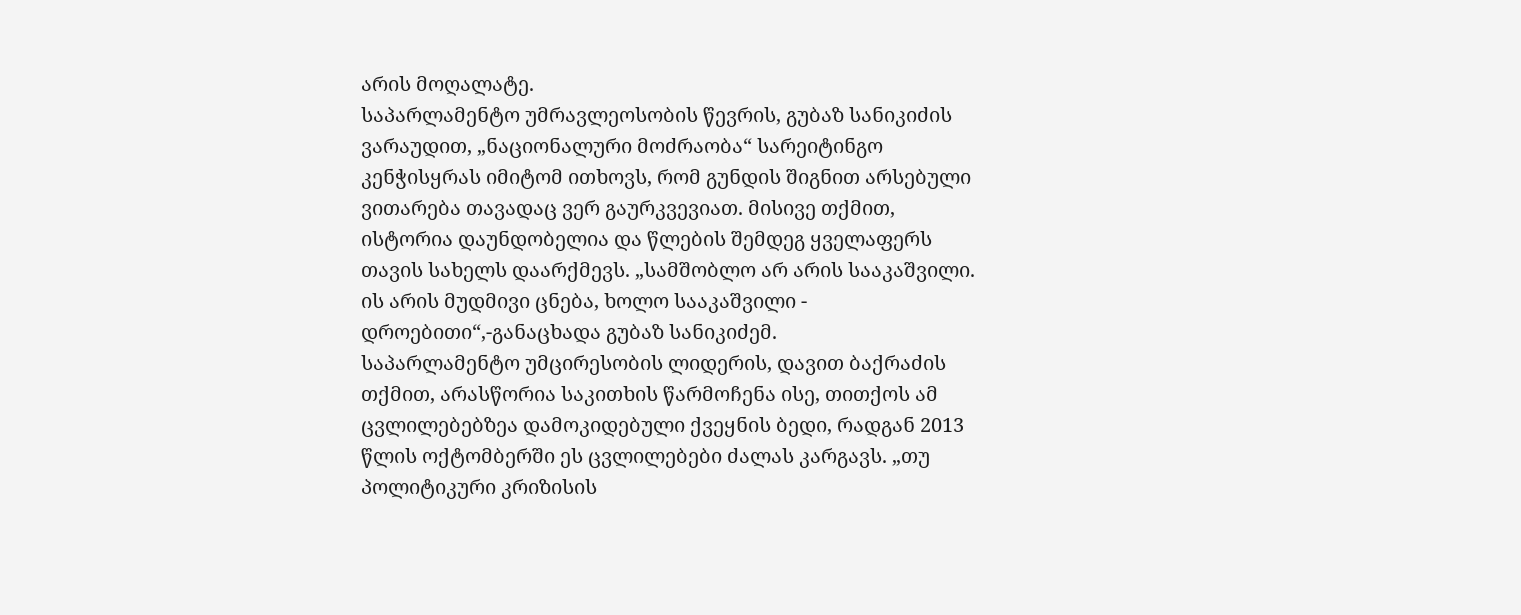არის მოღალატე.
საპარლამენტო უმრავლეოსობის წევრის, გუბაზ სანიკიძის ვარაუდით, „ნაციონალური მოძრაობა“ სარეიტინგო კენჭისყრას იმიტომ ითხოვს, რომ გუნდის შიგნით არსებული ვითარება თავადაც ვერ გაურკვევიათ. მისივე თქმით, ისტორია დაუნდობელია და წლების შემდეგ ყველაფერს თავის სახელს დაარქმევს. „სამშობლო არ არის სააკაშვილი. ის არის მუდმივი ცნება, ხოლო სააკაშვილი - დროებითი“,-განაცხადა გუბაზ სანიკიძემ.
საპარლამენტო უმცირესობის ლიდერის, დავით ბაქრაძის თქმით, არასწორია საკითხის წარმოჩენა ისე, თითქოს ამ ცვლილებებზეა დამოკიდებული ქვეყნის ბედი, რადგან 2013 წლის ოქტომბერში ეს ცვლილებები ძალას კარგავს. „თუ პოლიტიკური კრიზისის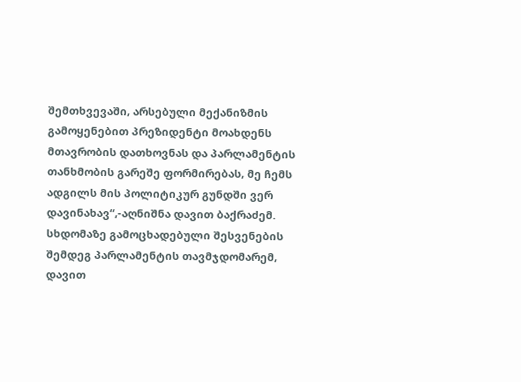შემთხვევაში, არსებული მექანიზმის გამოყენებით პრეზიდენტი მოახდენს მთავრობის დათხოვნას და პარლამენტის თანხმობის გარეშე ფორმირებას, მე ჩემს ადგილს მის პოლიტიკურ გუნდში ვერ დავინახავ“,-აღნიშნა დავით ბაქრაძემ.
სხდომაზე გამოცხადებული შესვენების შემდეგ პარლამენტის თავმჯდომარემ, დავით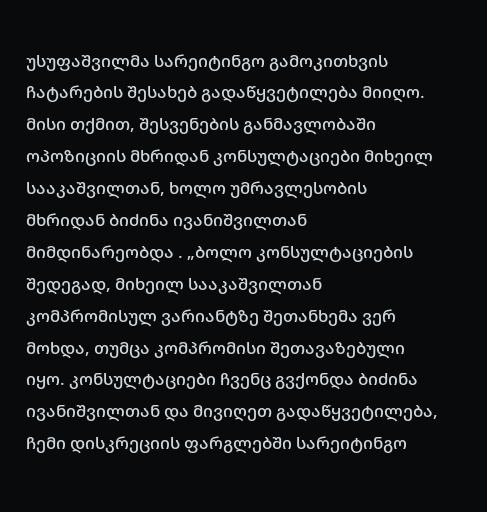უსუფაშვილმა სარეიტინგო გამოკითხვის ჩატარების შესახებ გადაწყვეტილება მიიღო. მისი თქმით, შესვენების განმავლობაში ოპოზიციის მხრიდან კონსულტაციები მიხეილ სააკაშვილთან, ხოლო უმრავლესობის მხრიდან ბიძინა ივანიშვილთან მიმდინარეობდა . „ბოლო კონსულტაციების შედეგად, მიხეილ სააკაშვილთან კომპრომისულ ვარიანტზე შეთანხემა ვერ მოხდა, თუმცა კომპრომისი შეთავაზებული იყო. კონსულტაციები ჩვენც გვქონდა ბიძინა ივანიშვილთან და მივიღეთ გადაწყვეტილება, ჩემი დისკრეციის ფარგლებში სარეიტინგო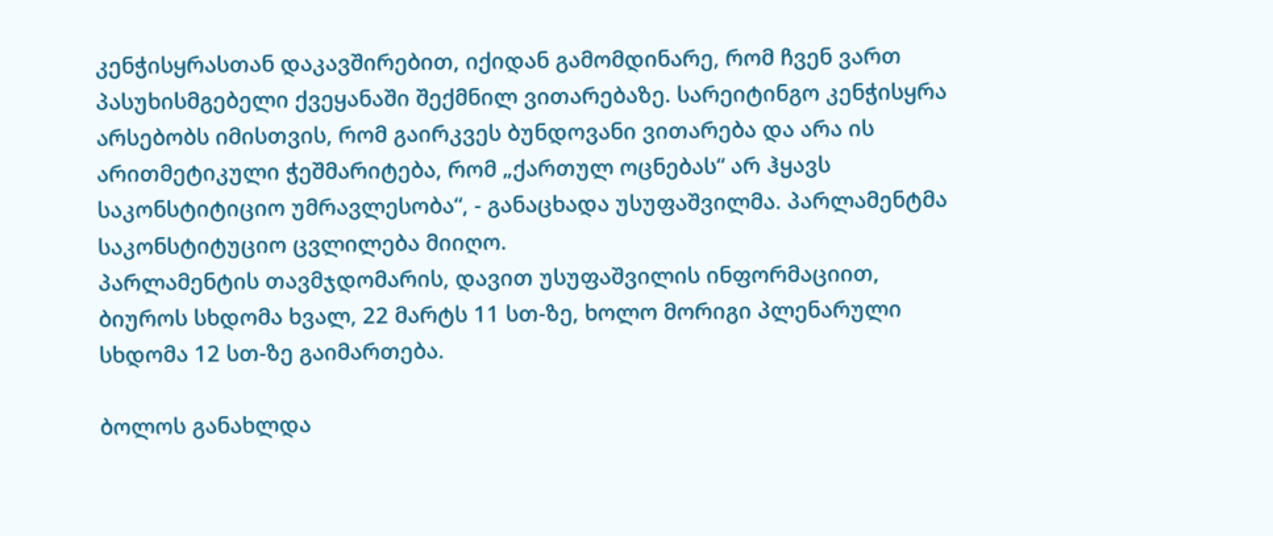კენჭისყრასთან დაკავშირებით, იქიდან გამომდინარე, რომ ჩვენ ვართ პასუხისმგებელი ქვეყანაში შექმნილ ვითარებაზე. სარეიტინგო კენჭისყრა არსებობს იმისთვის, რომ გაირკვეს ბუნდოვანი ვითარება და არა ის არითმეტიკული ჭეშმარიტება, რომ „ქართულ ოცნებას“ არ ჰყავს საკონსტიტიციო უმრავლესობა“, - განაცხადა უსუფაშვილმა. პარლამენტმა საკონსტიტუციო ცვლილება მიიღო.
პარლამენტის თავმჯდომარის, დავით უსუფაშვილის ინფორმაციით, ბიუროს სხდომა ხვალ, 22 მარტს 11 სთ-ზე, ხოლო მორიგი პლენარული სხდომა 12 სთ-ზე გაიმართება.

ბოლოს განახლდა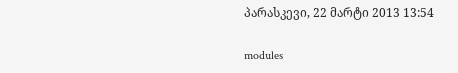პარასკევი, 22 მარტი 2013 13:54

modules